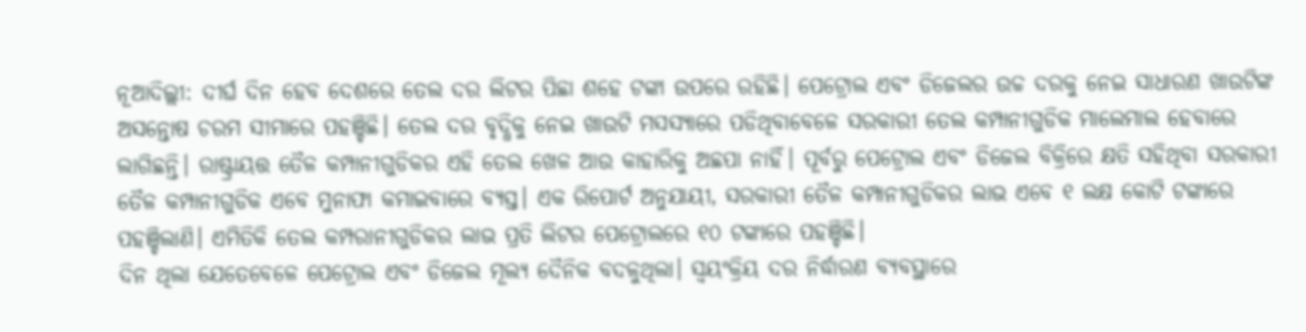ନୂଆଦିଲ୍ଲୀ: ଦୀର୍ଘ ଦିନ ହେବ ଦେଶରେ ତେଲ ଦର ଲିଟର ପିଛା ଶହେ ଟଙ୍କା ଉପରେ ରହିଛି। ପେଟ୍ରୋଲ ଏବଂ ଡିଜେଲର ଉଚ୍ଚ ଦରକୁ ନେଇ ସାଧାରଣ ଖାଉଟିଙ୍କ ଅସନ୍ତୋଷ ଚରମ ସୀମାରେ ପହଞ୍ଚିଛି। ତେଲ ଦର ବୃଦ୍ଧିକୁ ନେଇ ଖାଉଟି ମସସ୍ୟାରେ ପଡିଥିବାବେଳେ ସରକାରୀ ତେଲ କମ୍ପାନୀଗୁଡିକ ମାଲେମାଲ ହେବାରେ ଲାଗିଛନ୍ତି। ରାଷ୍ଟ୍ରାୟତ୍ତ ତୈଳ କମ୍ପାନୀଗୁଡିକର ଏହି ତେଲ ଖେଳ ଆଉ କାହାରିକୁ ଅଛପା ନାହିଁ। ପୂର୍ବରୁ ପେଟ୍ରୋଲ ଏବଂ ଡିଜେଲ ବିକ୍ରିରେ କ୍ଷତି ସହିଥିବା ସରକାରୀ ତୈଳ କମ୍ପାନୀଗୁଡିକ ଏବେ ମୁନାଫା କମାଇବାରେ ବ୍ୟସ୍ତ। ଏକ ରିପୋର୍ଟ ଅନୁଯାୟୀ, ସରକାରୀ ତୈଳ କମ୍ପାନୀଗୁଡିକର ଲାଭ ଏବେ ୧ ଲକ୍ଷ କୋଟି ଟଙ୍କାରେ ପହଞ୍ଚିଲାଣି। ଏମିତିକି ତେଲ କମ୍ପରାନୀଗୁଡିକର ଲାଭ ପ୍ରତି ଲିଟର ପେଟ୍ରୋଲରେ ୧୦ ଟଙ୍କାରେ ପହଞ୍ଚିଛି।
ଦିନ ଥିଲା ଯେତେବେଳେ ପେଟ୍ରୋଲ ଏବଂ ଡିଜେଲ ମୂଲ୍ୟ ଦୈନିକ ବଦଳୁଥିଲା। ସ୍ବୟଂକ୍ରିୟ ଦର ନିର୍ଦ୍ଧାରଣ ବ୍ୟବସ୍ଥାରେ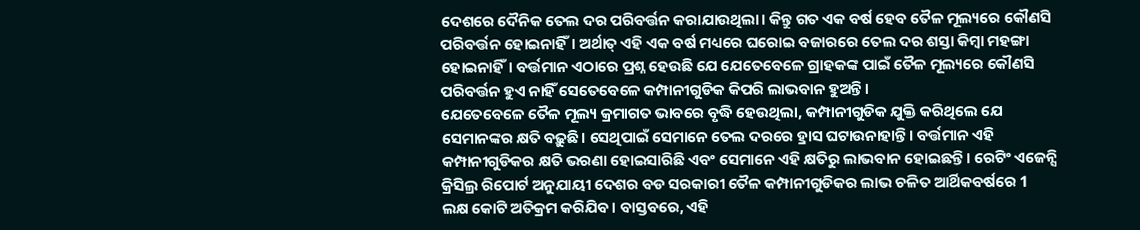ଦେଶରେ ଦୈନିକ ତେଲ ଦର ପରିବର୍ତ୍ତନ କରାଯାଉଥିଲା। କିନ୍ତୁ ଗତ ଏକ ବର୍ଷ ହେବ ତୈଳ ମୂଲ୍ୟରେ କୌଣସି ପରିବର୍ତ୍ତନ ହୋଇନାହିଁ। ଅର୍ଥାତ୍ ଏହି ଏକ ବର୍ଷ ମଧ୍ୟରେ ଘରୋଇ ବଜାରରେ ତେଲ ଦର ଶସ୍ତା କିମ୍ବା ମହଙ୍ଗା ହୋଇନାହିଁ। ବର୍ତ୍ତମାନ ଏଠାରେ ପ୍ରଶ୍ନ ହେଉଛି ଯେ ଯେତେବେଳେ ଗ୍ରାହକଙ୍କ ପାଇଁ ତୈଳ ମୂଲ୍ୟରେ କୌଣସି ପରିବର୍ତ୍ତନ ହୁଏ ନାହିଁ ସେତେବେଳେ କମ୍ପାନୀଗୁଡିକ କିପରି ଲାଭବାନ ହୁଅନ୍ତି।
ଯେତେବେଳେ ତୈଳ ମୂଲ୍ୟ କ୍ରମାଗତ ଭାବରେ ବୃଦ୍ଧି ହେଉଥିଲା, କମ୍ପାନୀଗୁଡିକ ଯୁକ୍ତି କରିଥିଲେ ଯେ ସେମାନଙ୍କର କ୍ଷତି ବଢ଼ୁଛି। ସେଥିପାଇଁ ସେମାନେ ତେଲ ଦରରେ ହ୍ରାସ ଘଟାଉନାହାନ୍ତି। ବର୍ତ୍ତମାନ ଏହି କମ୍ପାନୀଗୁଡିକର କ୍ଷତି ଭରଣା ହୋଇସାରିଛି ଏବଂ ସେମାନେ ଏହି କ୍ଷତିରୁ ଲାଭବାନ ହୋଇଛନ୍ତି। ରେଟିଂ ଏଜେନ୍ସି କ୍ରିସିଲ୍ର ରିପୋର୍ଟ ଅନୁଯାୟୀ ଦେଶର ବଡ ସରକାରୀ ତୈଳ କମ୍ପାନୀଗୁଡିକର ଲାଭ ଚଳିତ ଆର୍ଥିକବର୍ଷରେ 1 ଲକ୍ଷ କୋଟି ଅତିକ୍ରମ କରିଯିବ। ବାସ୍ତବରେ, ଏହି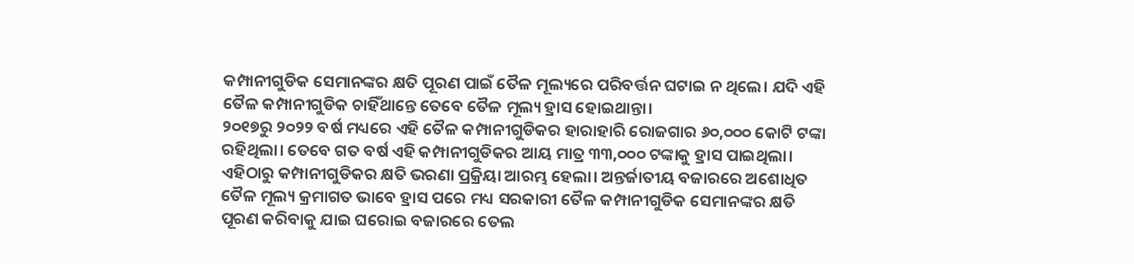କମ୍ପାନୀଗୁଡିକ ସେମାନଙ୍କର କ୍ଷତି ପୂରଣ ପାଇଁ ତୈଳ ମୂଲ୍ୟରେ ପରିବର୍ତ୍ତନ ଘଟାଇ ନ ଥିଲେ। ଯଦି ଏହି ତୈଳ କମ୍ପାନୀଗୁଡିକ ଚାହିଁଥାନ୍ତେ ତେବେ ତୈଳ ମୂଲ୍ୟ ହ୍ରାସ ହୋଇଥାନ୍ତା।
୨୦୧୭ରୁ ୨୦୨୨ ବର୍ଷ ମଧ୍ୟରେ ଏହି ତୈଳ କମ୍ପାନୀଗୁଡିକର ହାରାହାରି ରୋଜଗାର ୬୦,୦୦୦ କୋଟି ଟଙ୍କା ରହିଥିଲା। ତେବେ ଗତ ବର୍ଷ ଏହି କମ୍ପାନୀଗୁଡିକର ଆୟ ମାତ୍ର ୩୩,୦୦୦ ଟଙ୍କାକୁ ହ୍ରାସ ପାଇଥିଲା। ଏହିଠାରୁ କମ୍ପାନୀଗୁଡିକର କ୍ଷତି ଭରଣା ପ୍ରକ୍ରିୟା ଆରମ୍ଭ ହେଲା। ଅନ୍ତର୍ଜାତୀୟ ବଜାରରେ ଅଶୋଧିତ ତୈଳ ମୂଲ୍ୟ କ୍ରମାଗତ ଭାବେ ହ୍ରାସ ପରେ ମଧ୍ୟ ସରକାରୀ ତୈଳ କମ୍ପାନୀଗୁଡିକ ସେମାନଙ୍କର କ୍ଷତି ପୂରଣ କରିବାକୁ ଯାଇ ଘରୋଇ ବଜାରରେ ତେଲ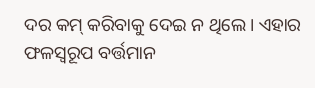ଦର କମ୍ କରିବାକୁ ଦେଇ ନ ଥିଲେ। ଏହାର ଫଳସ୍ବରୂପ ବର୍ତ୍ତମାନ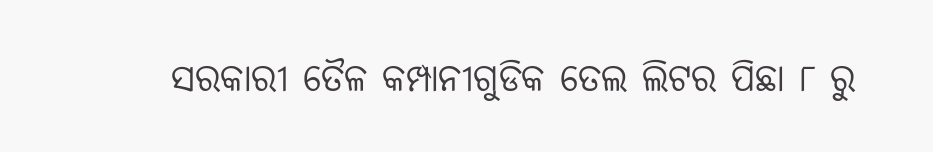ସରକାରୀ ତୈଳ କମ୍ପାନୀଗୁଡିକ ତେଲ ଲିଟର ପିଛା ୮ ରୁ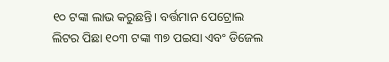୧୦ ଟଙ୍କା ଲାଭ କରୁଛନ୍ତି। ବର୍ତ୍ତମାନ ପେଟ୍ରୋଲ ଲିଟର ପିଛା ୧୦୩ ଟଙ୍କା ୩୭ ପଇସା ଏବଂ ଡିଜେଲ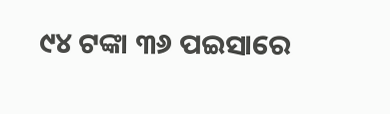୯୪ ଟଙ୍କା ୩୬ ପଇସାରେ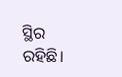ସ୍ଥିର ରହିଛି।